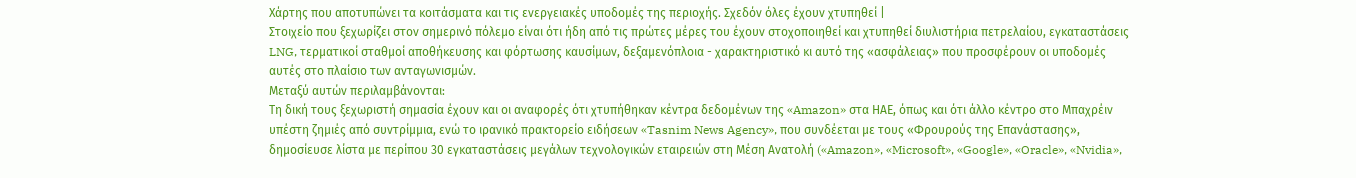Χάρτης που αποτυπώνει τα κοιτάσματα και τις ενεργειακές υποδομές της περιοχής. Σχεδόν όλες έχουν χτυπηθεί |
Στοιχείο που ξεχωρίζει στον σημερινό πόλεμο είναι ότι ήδη από τις πρώτες μέρες του έχουν στοχοποιηθεί και χτυπηθεί διυλιστήρια πετρελαίου, εγκαταστάσεις LNG, τερματικοί σταθμοί αποθήκευσης και φόρτωσης καυσίμων, δεξαμενόπλοια - χαρακτηριστικό κι αυτό της «ασφάλειας» που προσφέρουν οι υποδομές αυτές στο πλαίσιο των ανταγωνισμών.
Μεταξύ αυτών περιλαμβάνονται:
Τη δική τους ξεχωριστή σημασία έχουν και οι αναφορές ότι χτυπήθηκαν κέντρα δεδομένων της «Amazon» στα ΗΑΕ, όπως και ότι άλλο κέντρο στο Μπαχρέιν υπέστη ζημιές από συντρίμμια, ενώ το ιρανικό πρακτορείο ειδήσεων «Tasnim News Agency», που συνδέεται με τους «Φρουρούς της Επανάστασης», δημοσίευσε λίστα με περίπου 30 εγκαταστάσεις μεγάλων τεχνολογικών εταιρειών στη Μέση Ανατολή («Amazon», «Microsoft», «Google», «Oracle», «Nvidia»,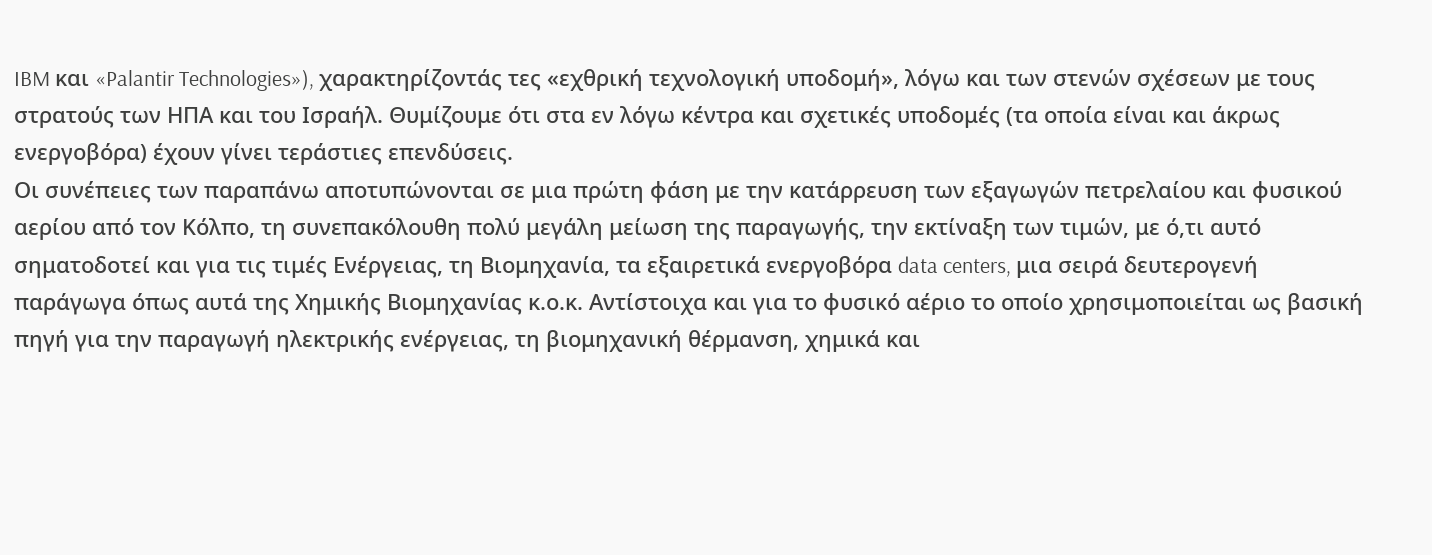IBM και «Palantir Technologies»), χαρακτηρίζοντάς τες «εχθρική τεχνολογική υποδομή», λόγω και των στενών σχέσεων με τους στρατούς των ΗΠΑ και του Ισραήλ. Θυμίζουμε ότι στα εν λόγω κέντρα και σχετικές υποδομές (τα οποία είναι και άκρως ενεργοβόρα) έχουν γίνει τεράστιες επενδύσεις.
Οι συνέπειες των παραπάνω αποτυπώνονται σε μια πρώτη φάση με την κατάρρευση των εξαγωγών πετρελαίου και φυσικού αερίου από τον Κόλπο, τη συνεπακόλουθη πολύ μεγάλη μείωση της παραγωγής, την εκτίναξη των τιμών, με ό,τι αυτό σηματοδοτεί και για τις τιμές Ενέργειας, τη Βιομηχανία, τα εξαιρετικά ενεργοβόρα data centers, μια σειρά δευτερογενή παράγωγα όπως αυτά της Χημικής Βιομηχανίας κ.ο.κ. Αντίστοιχα και για το φυσικό αέριο το οποίο χρησιμοποιείται ως βασική πηγή για την παραγωγή ηλεκτρικής ενέργειας, τη βιομηχανική θέρμανση, χημικά και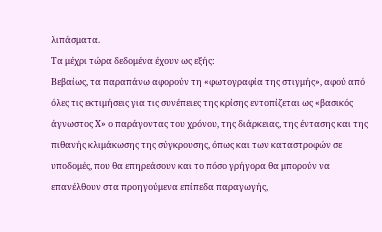λιπάσματα.
Τα μέχρι τώρα δεδομένα έχουν ως εξής:
Βεβαίως, τα παραπάνω αφορούν τη «φωτογραφία της στιγμής», αφού από όλες τις εκτιμήσεις για τις συνέπειες της κρίσης εντοπίζεται ως «βασικός άγνωστος Χ» ο παράγοντας του χρόνου, της διάρκειας, της έντασης και της πιθανής κλιμάκωσης της σύγκρουσης, όπως και των καταστροφών σε υποδομές, που θα επηρεάσουν και το πόσο γρήγορα θα μπορούν να επανέλθουν στα προηγούμενα επίπεδα παραγωγής,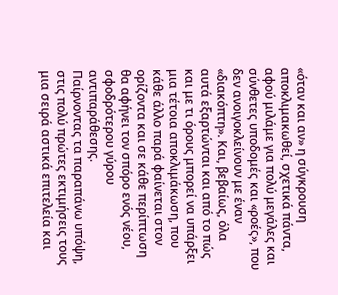«όταν και αν» η σύγκρουση αποκλιμακωθεί, σχετικά πάντα, αφού μιλάμε για πολύ μεγάλες και σύνθετες υποδομές και «ροές», που δεν ανοιγοκλείνουν με έναν «διακόπτη». Και, βεβαίως, όλα αυτά εξαρτώνται και από το πώς και με τι όρους μπορεί να υπάρξει μια τέτοια αποκλιμάκωση, που κάθε άλλο παρά φαίνεται στον ορίζοντα και σε κάθε περίπτωση θα αφήνει τον σπόρο ενός νέου, σφοδρότερου γύρου αντιπαράθεσης.
Παίρνοντας τα παραπάνω υπόψη, στις πολύ πρώτες εκτιμήσεις τους μια σειρά αστικά επιτελεία και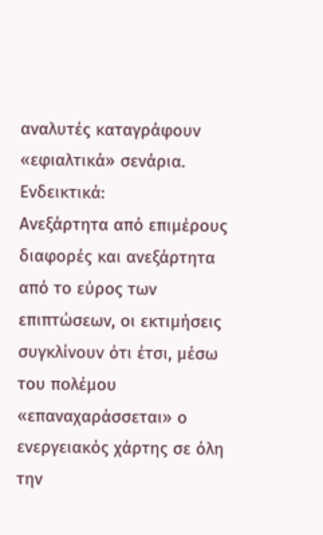αναλυτές καταγράφουν «εφιαλτικά» σενάρια. Ενδεικτικά:
Ανεξάρτητα από επιμέρους διαφορές και ανεξάρτητα από το εύρος των επιπτώσεων, οι εκτιμήσεις συγκλίνουν ότι έτσι, μέσω του πολέμου «επαναχαράσσεται» ο ενεργειακός χάρτης σε όλη την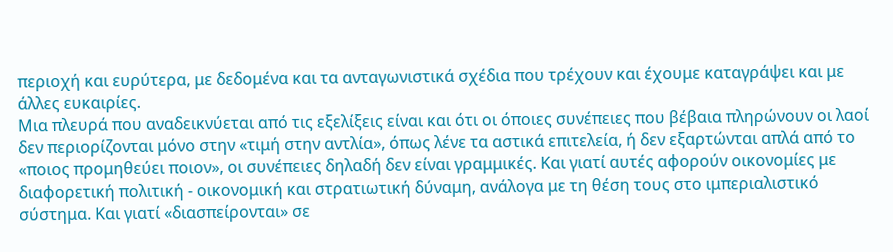περιοχή και ευρύτερα, με δεδομένα και τα ανταγωνιστικά σχέδια που τρέχουν και έχουμε καταγράψει και με άλλες ευκαιρίες.
Μια πλευρά που αναδεικνύεται από τις εξελίξεις είναι και ότι οι όποιες συνέπειες που βέβαια πληρώνουν οι λαοί δεν περιορίζονται μόνο στην «τιμή στην αντλία», όπως λένε τα αστικά επιτελεία, ή δεν εξαρτώνται απλά από το «ποιος προμηθεύει ποιον», οι συνέπειες δηλαδή δεν είναι γραμμικές. Και γιατί αυτές αφορούν οικονομίες με διαφορετική πολιτική - οικονομική και στρατιωτική δύναμη, ανάλογα με τη θέση τους στο ιμπεριαλιστικό σύστημα. Και γιατί «διασπείρονται» σε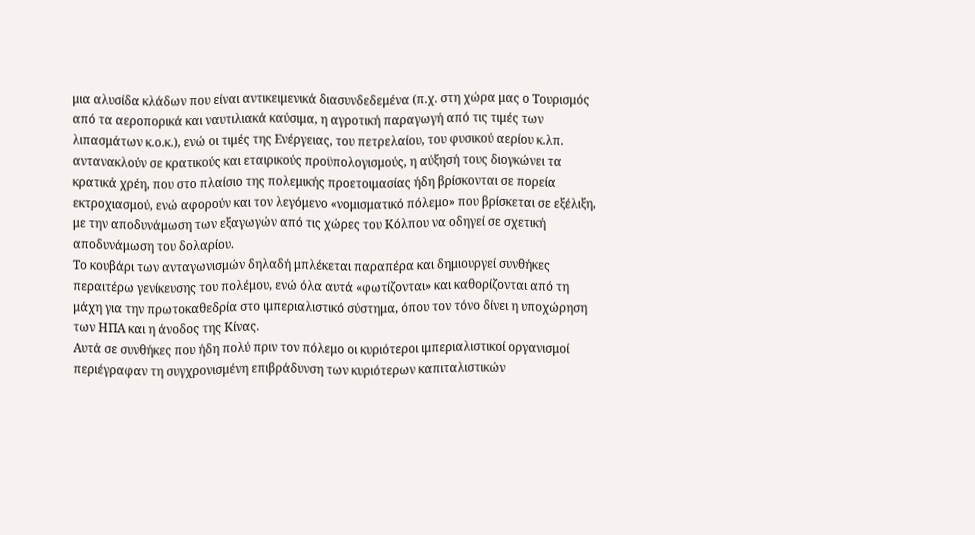μια αλυσίδα κλάδων που είναι αντικειμενικά διασυνδεδεμένα (π.χ. στη χώρα μας ο Τουρισμός από τα αεροπορικά και ναυτιλιακά καύσιμα, η αγροτική παραγωγή από τις τιμές των λιπασμάτων κ.ο.κ.), ενώ οι τιμές της Ενέργειας, του πετρελαίου, του φυσικού αερίου κ.λπ. αντανακλούν σε κρατικούς και εταιρικούς προϋπολογισμούς, η αύξησή τους διογκώνει τα κρατικά χρέη, που στο πλαίσιο της πολεμικής προετοιμασίας ήδη βρίσκονται σε πορεία εκτροχιασμού, ενώ αφορούν και τον λεγόμενο «νομισματικό πόλεμο» που βρίσκεται σε εξέλιξη, με την αποδυνάμωση των εξαγωγών από τις χώρες του Κόλπου να οδηγεί σε σχετική αποδυνάμωση του δολαρίου.
Το κουβάρι των ανταγωνισμών δηλαδή μπλέκεται παραπέρα και δημιουργεί συνθήκες περαιτέρω γενίκευσης του πολέμου, ενώ όλα αυτά «φωτίζονται» και καθορίζονται από τη μάχη για την πρωτοκαθεδρία στο ιμπεριαλιστικό σύστημα, όπου τον τόνο δίνει η υποχώρηση των ΗΠΑ και η άνοδος της Κίνας.
Αυτά σε συνθήκες που ήδη πολύ πριν τον πόλεμο οι κυριότεροι ιμπεριαλιστικοί οργανισμοί περιέγραφαν τη συγχρονισμένη επιβράδυνση των κυριότερων καπιταλιστικών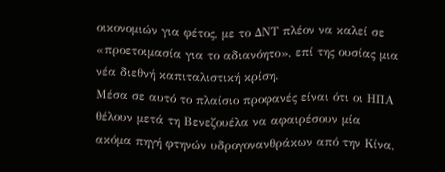οικονομιών για φέτος, με το ΔΝΤ πλέον να καλεί σε «προετοιμασία για το αδιανόητο», επί της ουσίας μια νέα διεθνή καπιταλιστική κρίση.
Μέσα σε αυτό το πλαίσιο προφανές είναι ότι οι ΗΠΑ θέλουν μετά τη Βενεζουέλα να αφαιρέσουν μία ακόμα πηγή φτηνών υδρογονανθράκων από την Κίνα,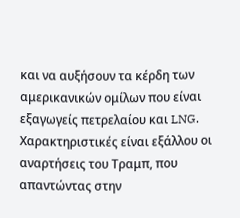και να αυξήσουν τα κέρδη των αμερικανικών ομίλων που είναι εξαγωγείς πετρελαίου και LNG. Χαρακτηριστικές είναι εξάλλου οι αναρτήσεις του Τραμπ, που απαντώντας στην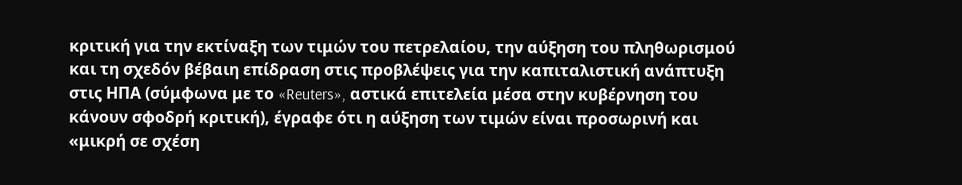κριτική για την εκτίναξη των τιμών του πετρελαίου, την αύξηση του πληθωρισμού και τη σχεδόν βέβαιη επίδραση στις προβλέψεις για την καπιταλιστική ανάπτυξη στις ΗΠΑ (σύμφωνα με το «Reuters», αστικά επιτελεία μέσα στην κυβέρνηση του κάνουν σφοδρή κριτική), έγραφε ότι η αύξηση των τιμών είναι προσωρινή και «μικρή σε σχέση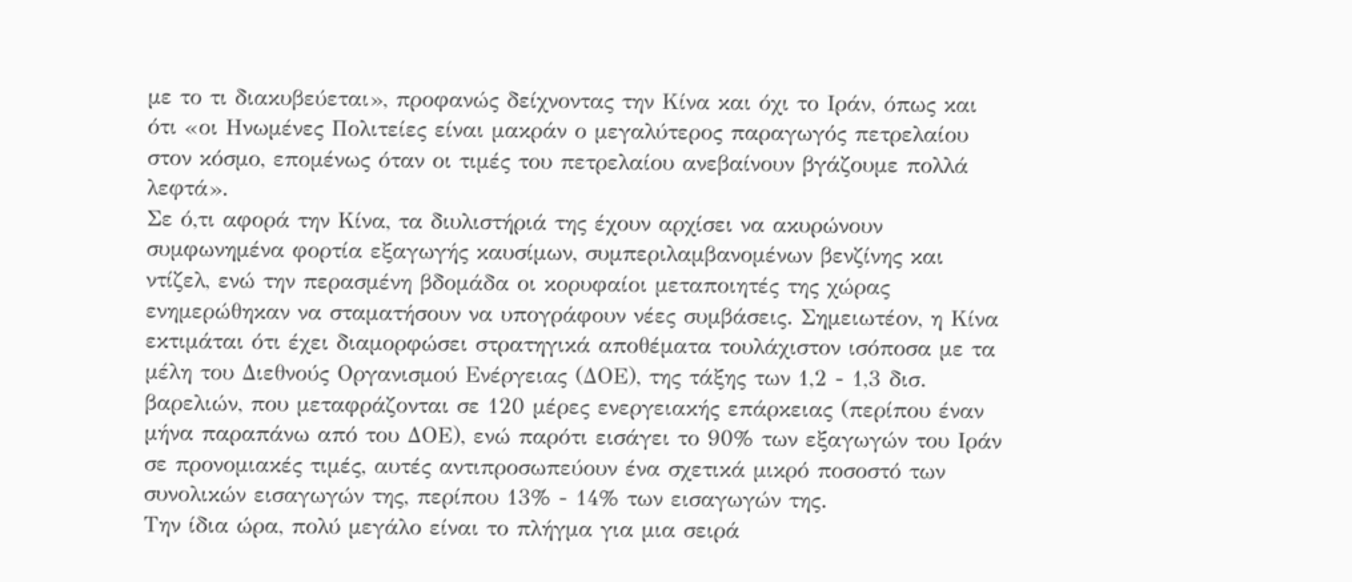με το τι διακυβεύεται», προφανώς δείχνοντας την Κίνα και όχι το Ιράν, όπως και ότι «οι Ηνωμένες Πολιτείες είναι μακράν ο μεγαλύτερος παραγωγός πετρελαίου στον κόσμο, επομένως όταν οι τιμές του πετρελαίου ανεβαίνουν βγάζουμε πολλά λεφτά».
Σε ό,τι αφορά την Κίνα, τα διυλιστήριά της έχουν αρχίσει να ακυρώνουν συμφωνημένα φορτία εξαγωγής καυσίμων, συμπεριλαμβανομένων βενζίνης και ντίζελ, ενώ την περασμένη βδομάδα οι κορυφαίοι μεταποιητές της χώρας ενημερώθηκαν να σταματήσουν να υπογράφουν νέες συμβάσεις. Σημειωτέον, η Κίνα εκτιμάται ότι έχει διαμορφώσει στρατηγικά αποθέματα τουλάχιστον ισόποσα με τα μέλη του Διεθνούς Οργανισμού Ενέργειας (ΔΟΕ), της τάξης των 1,2 - 1,3 δισ. βαρελιών, που μεταφράζονται σε 120 μέρες ενεργειακής επάρκειας (περίπου έναν μήνα παραπάνω από του ΔΟΕ), ενώ παρότι εισάγει το 90% των εξαγωγών του Ιράν σε προνομιακές τιμές, αυτές αντιπροσωπεύουν ένα σχετικά μικρό ποσοστό των συνολικών εισαγωγών της, περίπου 13% - 14% των εισαγωγών της.
Την ίδια ώρα, πολύ μεγάλο είναι το πλήγμα για μια σειρά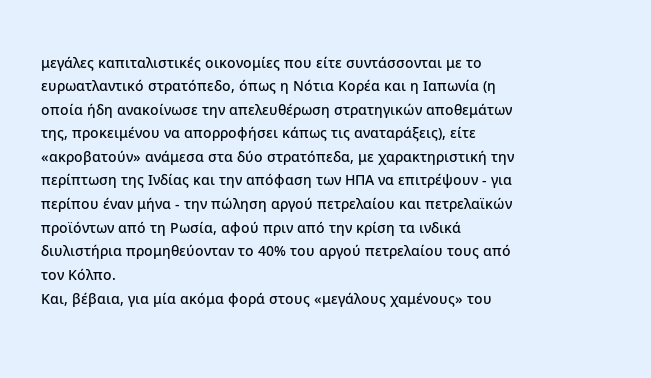μεγάλες καπιταλιστικές οικονομίες που είτε συντάσσονται με το ευρωατλαντικό στρατόπεδο, όπως η Νότια Κορέα και η Ιαπωνία (η οποία ήδη ανακοίνωσε την απελευθέρωση στρατηγικών αποθεμάτων της, προκειμένου να απορροφήσει κάπως τις αναταράξεις), είτε «ακροβατούν» ανάμεσα στα δύο στρατόπεδα, με χαρακτηριστική την περίπτωση της Ινδίας και την απόφαση των ΗΠΑ να επιτρέψουν - για περίπου έναν μήνα - την πώληση αργού πετρελαίου και πετρελαϊκών προϊόντων από τη Ρωσία, αφού πριν από την κρίση τα ινδικά διυλιστήρια προμηθεύονταν το 40% του αργού πετρελαίου τους από τον Κόλπο.
Και, βέβαια, για μία ακόμα φορά στους «μεγάλους χαμένους» του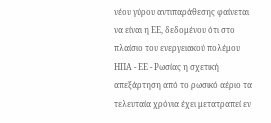νέου γύρου αντιπαράθεσης φαίνεται να είναι η ΕΕ, δεδομένου ότι στο πλαίσιο του ενεργειακού πολέμου ΗΠΑ - ΕΕ - Ρωσίας η σχετική απεξάρτηση από το ρωσικό αέριο τα τελευταία χρόνια έχει μετατραπεί εν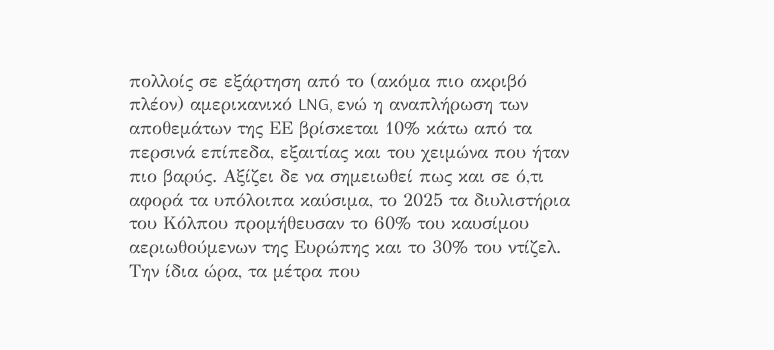πολλοίς σε εξάρτηση από το (ακόμα πιο ακριβό πλέον) αμερικανικό LNG, ενώ η αναπλήρωση των αποθεμάτων της ΕΕ βρίσκεται 10% κάτω από τα περσινά επίπεδα, εξαιτίας και του χειμώνα που ήταν πιο βαρύς. Αξίζει δε να σημειωθεί πως και σε ό,τι αφορά τα υπόλοιπα καύσιμα, το 2025 τα διυλιστήρια του Κόλπου προμήθευσαν το 60% του καυσίμου αεριωθούμενων της Ευρώπης και το 30% του ντίζελ.
Την ίδια ώρα, τα μέτρα που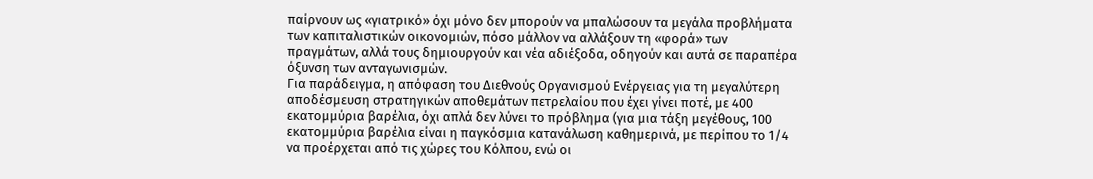παίρνουν ως «γιατρικό» όχι μόνο δεν μπορούν να μπαλώσουν τα μεγάλα προβλήματα των καπιταλιστικών οικονομιών, πόσο μάλλον να αλλάξουν τη «φορά» των πραγμάτων, αλλά τους δημιουργούν και νέα αδιέξοδα, οδηγούν και αυτά σε παραπέρα όξυνση των ανταγωνισμών.
Για παράδειγμα, η απόφαση του Διεθνούς Οργανισμού Ενέργειας για τη μεγαλύτερη αποδέσμευση στρατηγικών αποθεμάτων πετρελαίου που έχει γίνει ποτέ, με 400 εκατομμύρια βαρέλια, όχι απλά δεν λύνει το πρόβλημα (για μια τάξη μεγέθους, 100 εκατομμύρια βαρέλια είναι η παγκόσμια κατανάλωση καθημερινά, με περίπου το 1/4 να προέρχεται από τις χώρες του Κόλπου, ενώ οι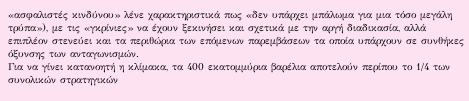«ασφαλιστές κινδύνου» λένε χαρακτηριστικά πως «δεν υπάρχει μπάλωμα για μια τόσο μεγάλη τρύπα»), με τις «γκρίνιες» να έχουν ξεκινήσει και σχετικά με την αργή διαδικασία, αλλά επιπλέον στενεύει και τα περιθώρια των επόμενων παρεμβάσεων τα οποία υπάρχουν σε συνθήκες όξυνσης των ανταγωνισμών.
Για να γίνει κατανοητή η κλίμακα, τα 400 εκατομμύρια βαρέλια αποτελούν περίπου το 1/4 των συνολικών στρατηγικών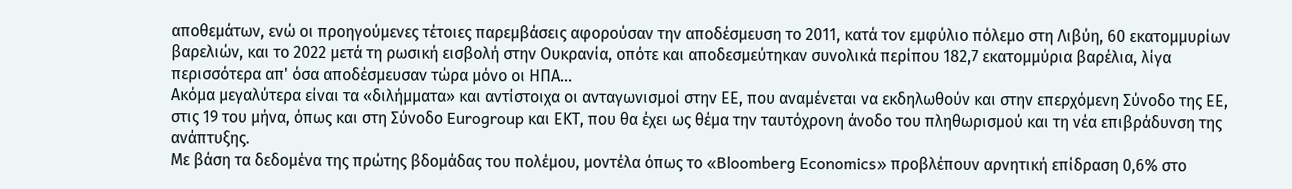αποθεμάτων, ενώ οι προηγούμενες τέτοιες παρεμβάσεις αφορούσαν την αποδέσμευση το 2011, κατά τον εμφύλιο πόλεμο στη Λιβύη, 60 εκατομμυρίων βαρελιών, και το 2022 μετά τη ρωσική εισβολή στην Ουκρανία, οπότε και αποδεσμεύτηκαν συνολικά περίπου 182,7 εκατομμύρια βαρέλια, λίγα περισσότερα απ' όσα αποδέσμευσαν τώρα μόνο οι ΗΠΑ...
Ακόμα μεγαλύτερα είναι τα «διλήμματα» και αντίστοιχα οι ανταγωνισμοί στην ΕΕ, που αναμένεται να εκδηλωθούν και στην επερχόμενη Σύνοδο της ΕΕ, στις 19 του μήνα, όπως και στη Σύνοδο Eurogroup και ΕΚΤ, που θα έχει ως θέμα την ταυτόχρονη άνοδο του πληθωρισμού και τη νέα επιβράδυνση της ανάπτυξης.
Με βάση τα δεδομένα της πρώτης βδομάδας του πολέμου, μοντέλα όπως το «Bloomberg Economics» προβλέπουν αρνητική επίδραση 0,6% στο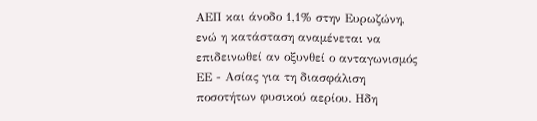ΑΕΠ και άνοδο 1,1% στην Ευρωζώνη, ενώ η κατάσταση αναμένεται να επιδεινωθεί αν οξυνθεί ο ανταγωνισμός ΕΕ - Ασίας για τη διασφάλιση ποσοτήτων φυσικού αερίου. Ηδη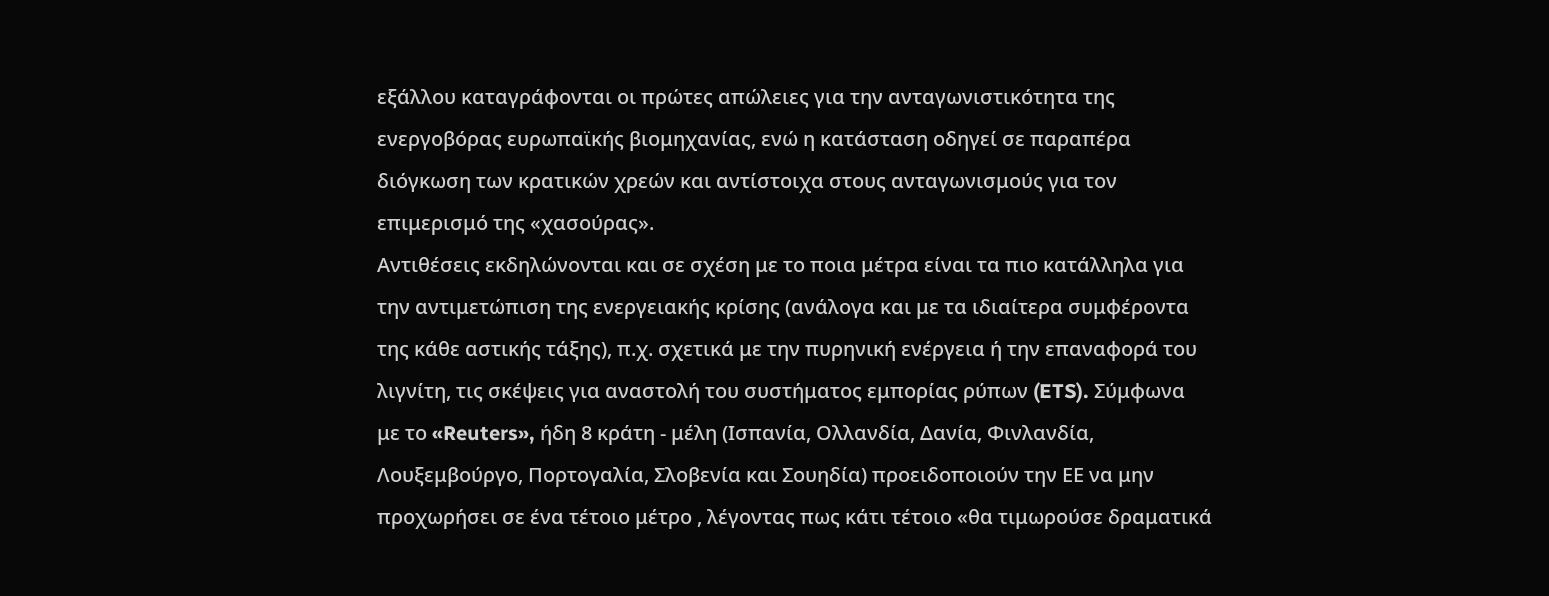εξάλλου καταγράφονται οι πρώτες απώλειες για την ανταγωνιστικότητα της ενεργοβόρας ευρωπαϊκής βιομηχανίας, ενώ η κατάσταση οδηγεί σε παραπέρα διόγκωση των κρατικών χρεών και αντίστοιχα στους ανταγωνισμούς για τον επιμερισμό της «χασούρας».
Αντιθέσεις εκδηλώνονται και σε σχέση με το ποια μέτρα είναι τα πιο κατάλληλα για την αντιμετώπιση της ενεργειακής κρίσης (ανάλογα και με τα ιδιαίτερα συμφέροντα της κάθε αστικής τάξης), π.χ. σχετικά με την πυρηνική ενέργεια ή την επαναφορά του λιγνίτη, τις σκέψεις για αναστολή του συστήματος εμπορίας ρύπων (ETS). Σύμφωνα με το «Reuters», ήδη 8 κράτη - μέλη (Ισπανία, Ολλανδία, Δανία, Φινλανδία, Λουξεμβούργο, Πορτογαλία, Σλοβενία και Σουηδία) προειδοποιούν την ΕΕ να μην προχωρήσει σε ένα τέτοιο μέτρο , λέγοντας πως κάτι τέτοιο «θα τιμωρούσε δραματικά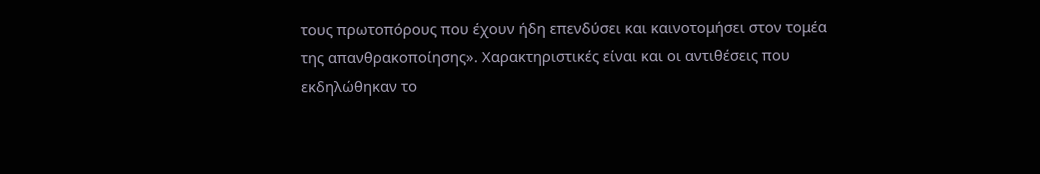τους πρωτοπόρους που έχουν ήδη επενδύσει και καινοτομήσει στον τομέα της απανθρακοποίησης». Χαρακτηριστικές είναι και οι αντιθέσεις που εκδηλώθηκαν το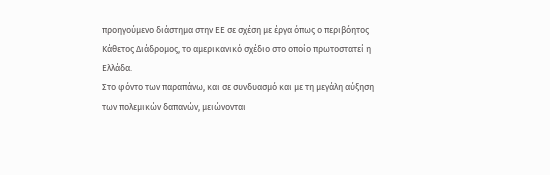προηγούμενο διάστημα στην ΕΕ σε σχέση με έργα όπως ο περιβόητος Κάθετος Διάδρομος, το αμερικανικό σχέδιο στο οποίο πρωτοστατεί η Ελλάδα.
Στο φόντο των παραπάνω, και σε συνδυασμό και με τη μεγάλη αύξηση των πολεμικών δαπανών, μειώνονται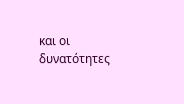και οι δυνατότητες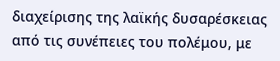διαχείρισης της λαϊκής δυσαρέσκειας από τις συνέπειες του πολέμου, με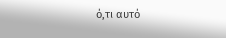ό,τι αυτό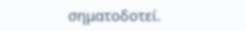σηματοδοτεί.